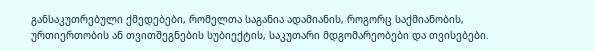განსაკუთრებული ქმედებები, რომელთა საგანია ადამიანის, როგორც საქმიანობის, ურთიერთობის ან თვითშეგნების სუბიექტის, საკუთარი მდგომარეობები და თვისებები.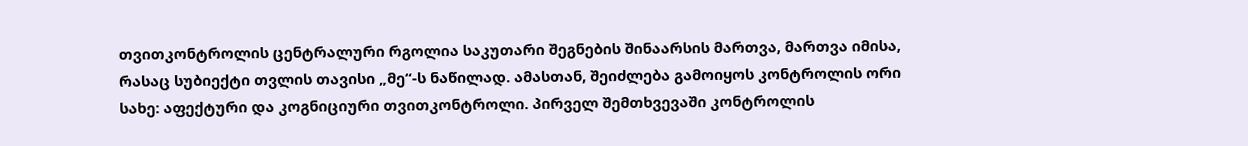თვითკონტროლის ცენტრალური რგოლია საკუთარი შეგნების შინაარსის მართვა, მართვა იმისა, რასაც სუბიექტი თვლის თავისი „მე“-ს ნაწილად. ამასთან, შეიძლება გამოიყოს კონტროლის ორი სახე: აფექტური და კოგნიციური თვითკონტროლი. პირველ შემთხვევაში კონტროლის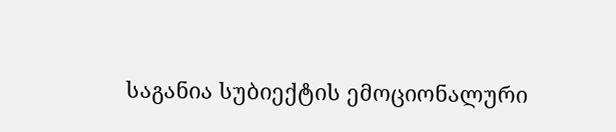საგანია სუბიექტის ემოციონალური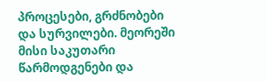პროცესები, გრძნობები და სურვილები. მეორეში მისი საკუთარი წარმოდგენები და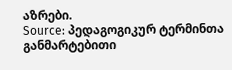აზრები.
Source: პედაგოგიკურ ტერმინთა განმარტებითი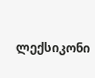ლექსიკონი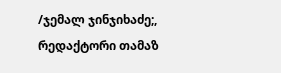/ჯემალ ჯინჯიხაძე;, რედაქტორი თამაზ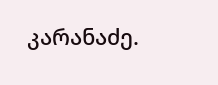კარანაძე.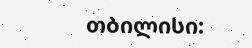თბილისი: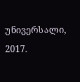უნივერსალი, 2017.